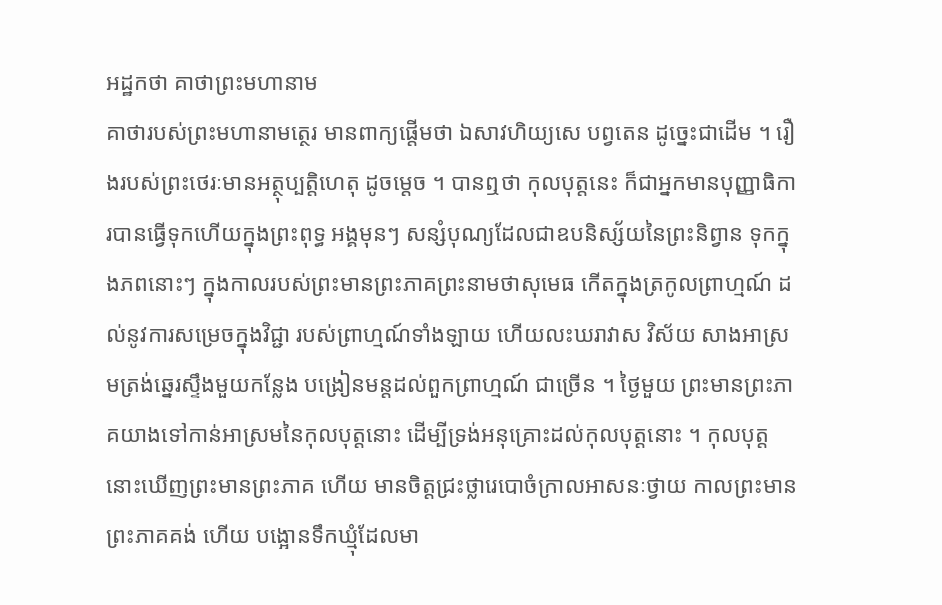អដ្ឋកថា គាថាព្រះមហានាម
គាថារបស់ព្រះមហានាមត្ថេរ មានពាក្យផ្តើមថា ឯសាវហិយ្យសេ បព្វតេន ដូច្នេះជាដើម ។ រឿងរបស់ព្រះថេរៈមានអត្ថុប្បត្តិហេតុ ដូចម្តេច ។ បានឮថា កុលបុត្តនេះ ក៏ជាអ្នកមានបុញ្ញាធិការបានធ្វើទុកហើយក្នុងព្រះពុទ្ធ អង្គមុនៗ សន្សំបុណ្យដែលជាឧបនិស្ស័យនៃព្រះនិព្វាន ទុកក្នុងភពនោះៗ ក្នុងកាលរបស់ព្រះមានព្រះភាគព្រះនាមថាសុមេធ កើតក្នុងត្រកូលព្រាហ្មណ៍ ដល់នូវការសម្រេចក្នុងវិជ្ជា របស់ព្រាហ្មណ៍ទាំងឡាយ ហើយលះឃរាវាស វិស័យ សាងអាស្រមត្រង់ឆ្នេរស្ទឹងមួយកន្លែង បង្រៀនមន្តដល់ពួកព្រាហ្មណ៍ ជាច្រើន ។ ថ្ងៃមួយ ព្រះមានព្រះភាគយាងទៅកាន់អាស្រមនៃកុលបុត្តនោះ ដើម្បីទ្រង់អនុគ្រោះដល់កុលបុត្តនោះ ។ កុលបុត្តនោះឃើញព្រះមានព្រះភាគ ហើយ មានចិត្តជ្រះថ្លារេបោចំក្រាលអាសនៈថ្វាយ កាលព្រះមានព្រះភាគគង់ ហើយ បង្អោនទឹកឃ្មុំដែលមា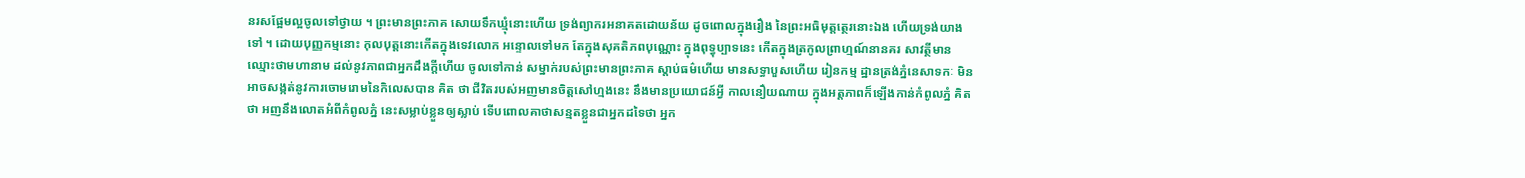នរសផ្អែមល្អចូលទៅថ្វាយ ។ ព្រះមានព្រះភាគ សោយទឹកឃ្មុំនោះហើយ ទ្រង់ព្យាករអនាគតដោយន័យ ដូចពោលក្នុងរឿង នៃព្រះអធិមុត្តត្ថេរនោះឯង ហើយទ្រង់យាងទៅ ។ ដោយបុញ្ញកម្មនោះ កុលបុត្តនោះកើតក្នុងទេវលោក អន្ទោលទៅមក តែក្នុងសុគតិភពបុណ្ណោះ ក្នុងពុទ្ធុប្បាទនេះ កើតក្នុងត្រកូលព្រាហ្មណ៍នានគរ សាវត្ថីមានឈ្មោះថាមហានាម ដល់នូវភាពជាអ្នកដឹងក្តីហើយ ចូលទៅកាន់ សម្នាក់របស់ព្រះមានព្រះភាគ ស្តាប់ធម៌ហើយ មានសទ្ធាបួសហើយ រៀនកម្ម ដ្ឋានត្រង់ភ្នំនេសាទកៈ មិនអាចសង្កត់នូវការចោមរោមនៃកិលេសបាន គិត ថា ជីវិតរបស់អញមានចិត្តសៅហ្មងនេះ នឹងមានប្រយោជន៍អ្វី កាលនឿយណាយ ក្នុងអត្តភាពក៏ឡើងកាន់កំពូលភ្នំ គិតថា អញនឹងលោតអំពីកំពូលភ្នំ នេះសម្លាប់ខ្លួនឲ្យស្លាប់ ទើបពោលគាថាសន្មតខ្លួនជាអ្នកដទៃថា អ្នក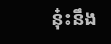នុ៎ះនឹង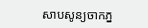សាបសូន្យចាកភ្ន